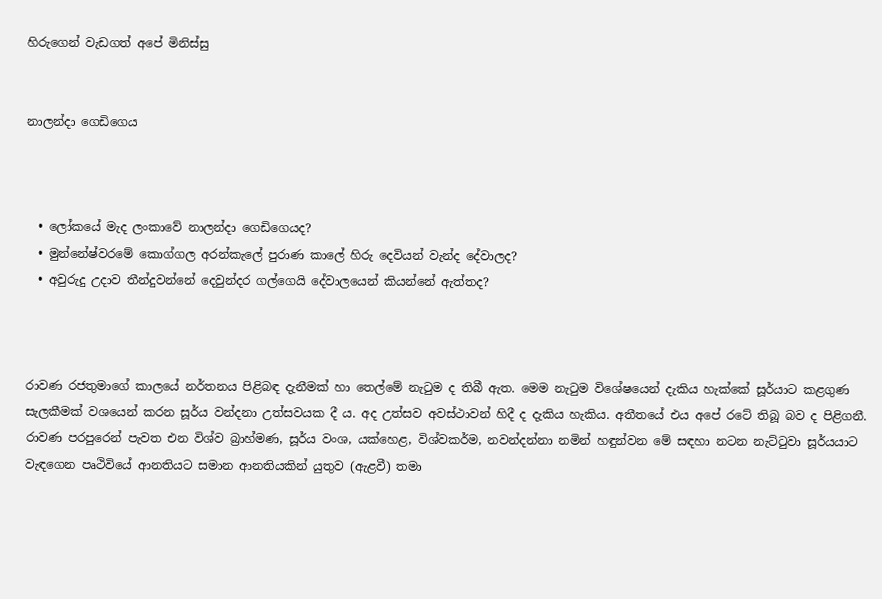හිරුගෙන් වැඩගත් අපේ මිනිස්සු


නාලන්දා ගෙඩිගෙය



  • ලෝකයේ මැද ලංකාවේ නාලන්දා ගෙඩිගෙයද?
  • මුන්නේෂ්වරමේ කොග්ගල අරන්කැලේ පුරාණ කාලේ හිරු දෙවියන් වැන්ද දේවාලද?
  • අවුරුදු උදාව තීන්දුවන්නේ දෙවුන්දර ගල්ගෙයි දේවාලයෙන් කියන්නේ ඇත්තද?



රාවණ රජතුමාගේ කාලයේ නර්තනය පිළිබඳ දැනීමක් හා තෙල්මේ නැටුම ද තිබී ඇත. මෙම නැටුම විශේෂයෙන් දැකිය හැක්කේ සූර්යාට කළගුණ සැලකීමක් වශයෙන් කරන සූර්ය වන්දනා උත්සවයක දී ය. අද උත්සව අවස්ථාවන් හිදී ද දැකිය හැකිය. අතීතයේ එය අපේ රටේ තිබූ බව ද පිළිගනී. රාවණ පරපුරෙන් පැවත එන විශ්ව බ්‍රාහ්මණ, සූර්ය වංශ, යක්හෙළ, විශ්වකර්ම, නවන්දන්නා නමින් හඳුන්වන මේ සඳහා නටන නැට්ටුවා සූර්යයාට වැඳගෙන පෘථිවියේ ආනතියට සමාන ආනතියකින් යුතුව (ඇළවී) තමා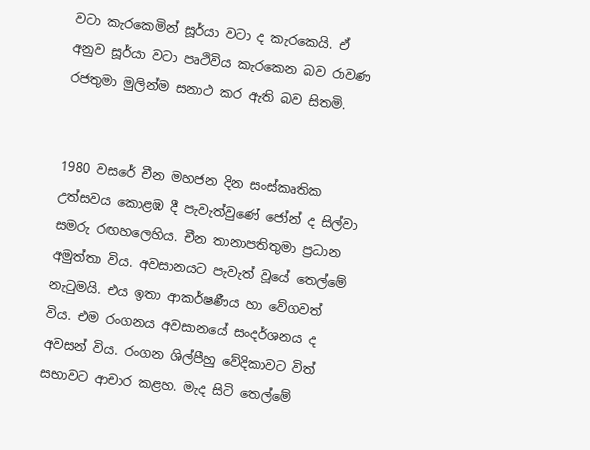වටා කැරකෙමින් සූර්යා වටා ද කැරකෙයි. ඒ අනුව සූර්යා වටා පෘථිවිය කැරකෙන බව රාවණ රජතුමා මුලින්ම සනාථ කර ඇති බව සිතමි.


1980 වසරේ චීන මහජන දින සංස්කෘතික උත්සවය කොළඹ දී පැවැත්වුණේ ජෝන් ද සිල්වා සමරු රඟහලෙහිය. චීන තානාපතිතුමා ප්‍රධාන අමුත්තා විය. අවසානයට පැවැත් වූයේ තෙල්මේ නැටුමයි. එය ඉතා ආකර්ෂණීය හා වේගවත් විය. එම රංගනය අවසානයේ සංදර්ශනය ද අවසන් විය. රංගන ශිල්පීහු වේදිකාවට විත් සභාවට ආචාර කළහ. මැද සිටි තෙල්මේ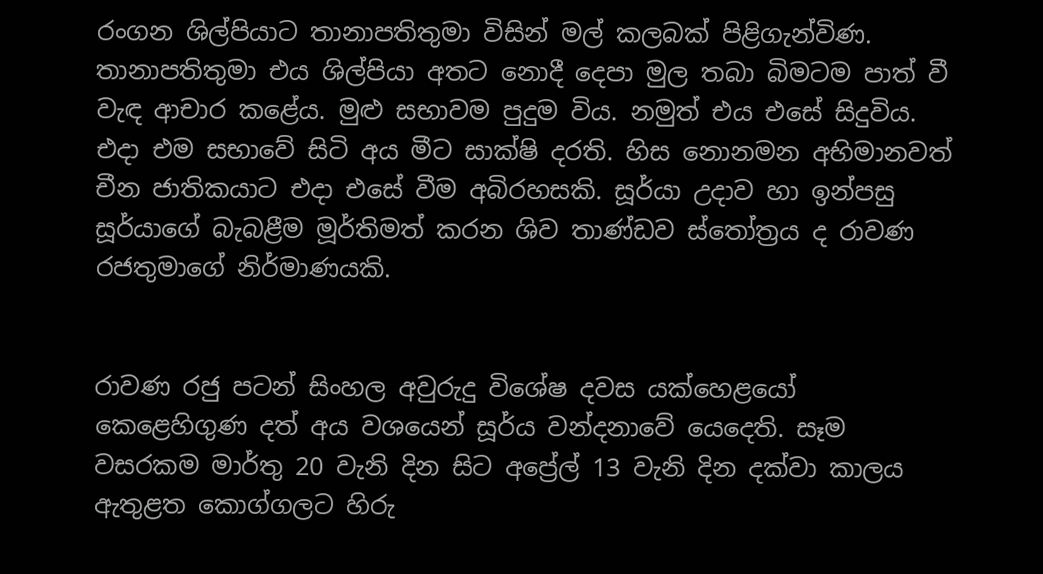රංගන ශිල්පියාට තානාපතිතුමා විසින් මල් කලබක් පිළිගැන්විණ. තානාපතිතුමා එය ශිල්පියා අතට නොදී දෙපා මුල තබා බිමටම පාත් වී වැඳ ආචාර කළේය. මුළු සභාවම පුදුම විය. නමුත් එය එසේ සිදුවිය. එදා එම සභාවේ සිටි අය මීට සාක්ෂි දරති. හිස නොනමන අභිමානවත් චීන ජාතිකයාට එදා එසේ වීම අබිරහසකි. සූර්යා උදාව හා ඉන්පසු සූර්යාගේ බැබළීම මූර්තිමත් කරන ශිව තාණ්ඩව ස්තෝත්‍රය ද රාවණ රජතුමාගේ නිර්මාණයකි.


රාවණ රජු පටන් සිංහල අවුරුදු විශේෂ දවස යක්හෙළයෝ කෙළෙහිගුණ දත් අය වශයෙන් සූර්ය වන්දනාවේ යෙදෙති. සෑම වසරකම මාර්තු 20 වැනි දින සිට අප්‍රේල් 13 වැනි දින දක්වා කාලය ඇතුළත කොග්ගලට හිරු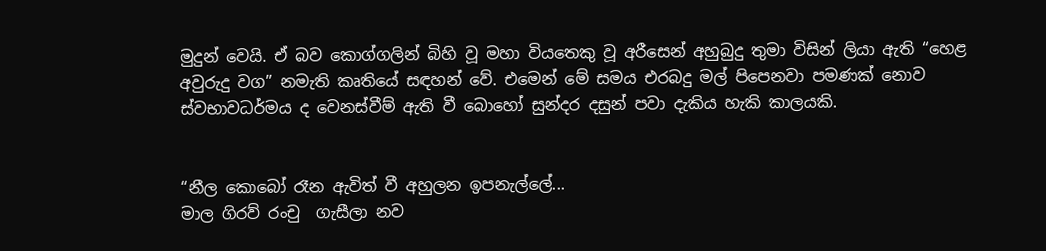මුදුන් වෙයි. ඒ බව කොග්ගලින් බිහි වූ මහා වියතෙකු වූ අරීසෙන් අහුබුදු තුමා විසින් ලියා ඇති “හෙළ අවුරුදු වග” නමැති කෘතියේ සඳහන් වේ. එමෙන් මේ සමය එරබදු මල් පිපෙනවා පමණක් නොව ස්වභාවධර්මය ද වෙනස්වීම් ඇති වී බොහෝ සුන්දර දසුන් පවා දැකිය හැකි කාලයකි.


“නීල කොබෝ රෑන ඇවිත් වී අහුලන ඉපනැල්ලේ...
මාල ගිරව් රංචු  ගැසීලා නව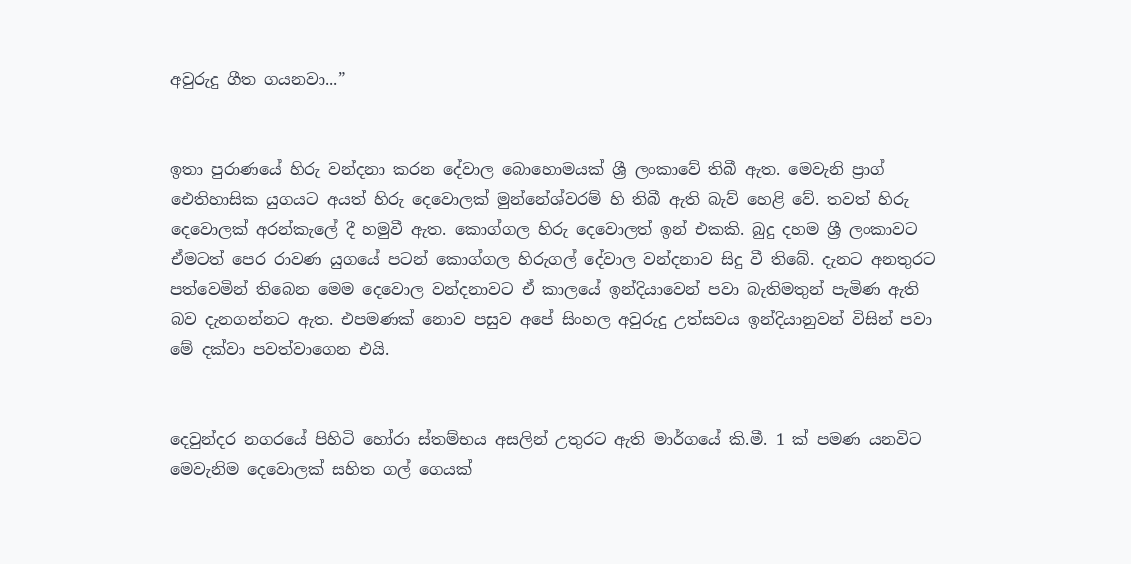අවුරුදු ගීත ගයනවා...”


ඉතා පුරාණයේ හිරු වන්දනා කරන දේවාල බොහොමයක් ශ්‍රී ලංකාවේ තිබී ඇත. මෙවැනි ප්‍රාග් ඓතිහාසික යුගයට අයත් හිරු දෙවොලක් මුන්නේශ්වරම් හි තිබී ඇති බැව් හෙළි වේ. තවත් හිරු දෙවොලක් අරන්කැලේ දී හමුවී ඇත. කොග්ගල හිරු දෙවොලත් ඉන් එකකි. බුදු දහම ශ්‍රී ලංකාවට ඒමටත් පෙර රාවණ යුගයේ පටන් කොග්ගල හිරුගල් දේවාල වන්දනාව සිදු වී තිබේ. දැනට අනතුරට පත්වෙමින් තිබෙන මෙම දෙවොල වන්දනාවට ඒ කාලයේ ඉන්දියාවෙන් පවා බැතිමතුන් පැමිණ ඇති බව දැනගන්නට ඇත. එපමණක් නොව පසුව අපේ සිංහල අවුරුදු උත්සවය ඉන්දියානුවන් විසින් පවා මේ දක්වා පවත්වාගෙන එයි.


දෙවුන්දර නගරයේ පිහිටි හෝරා ස්තම්භය අසලින් උතුරට ඇති මාර්ගයේ කි.මී. 1 ක් පමණ යනවිට මෙවැනිම දෙවොලක් සහිත ගල් ගෙයක්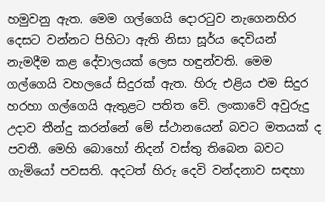හමුවනු ඇත. මෙම ගල්ගෙයි දොරටුව නැගෙනහිර දෙසට වන්නට පිහිටා ඇති නිසා සූර්ය දෙවියන් නැමදීම කළ දේවාලයක් ලෙස හඳුන්වති. මෙම ගල්ගෙයි වහලයේ සිදුරක් ඇත. හිරු එළිය එම සිදුර හරහා ගල්ගෙයි ඇතුළට පතිත වේ. ලංකාවේ අවුරුදු උදාව තීන්දු කරන්නේ මේ ස්ථානයෙන් බවට මතයක් ද පවතී. මෙහි බොහෝ නිදන් වස්තු තිබෙන බවට ගැමියෝ පවසති. අදටත් හිරු දෙවි වන්දනාව සඳහා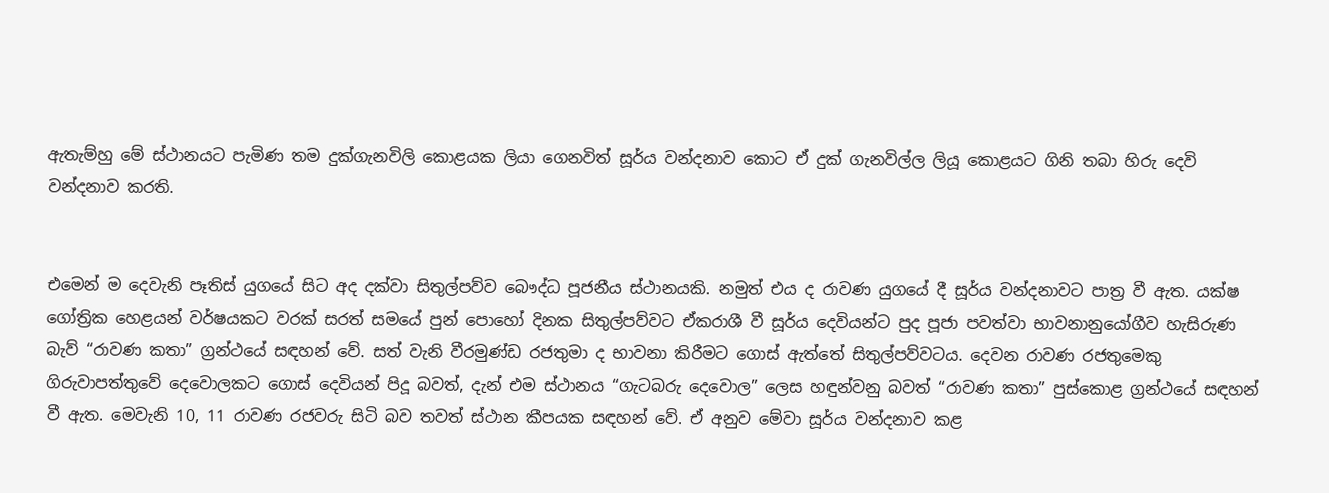ඇතැම්හු මේ ස්ථානයට පැමිණ තම දුක්ගැනවිලි කොළයක ලියා ගෙනවිත් සූර්ය වන්දනාව කොට ඒ දුක් ගැනවිල්ල ලියූ කොළයට ගිනි තබා හිරු දෙවි වන්දනාව කරති.


එමෙන් ම දෙවැනි පෑතිස් යුගයේ සිට අද දක්වා සිතුල්පව්ව බෞද්ධ පූජනීය ස්ථානයකි. නමුත් එය ද රාවණ යුගයේ දී සූර්ය වන්දනාවට පාත්‍ර වී ඇත. යක්ෂ ගෝත්‍රික හෙළයන් වර්ෂයකට වරක් සරත් සමයේ පුන් පොහෝ දිනක සිතුල්පව්වට ඒකරාශී වී සූර්ය දෙවියන්ට පුද පූජා පවත්වා භාවනානුයෝගීව හැසිරුණ බැව් “රාවණ කතා” ග්‍රන්ථයේ සඳහන් වේ. සත් වැනි වීරමුණ්ඩ රජතුමා ද භාවනා කිරීමට ගොස් ඇත්තේ සිතුල්පව්වටය. දෙවන රාවණ රජතුමෙකු ගිරුවාපත්තුවේ දෙවොලකට ගොස් දෙවියන් පිදූ බවත්, දැන් එම ස්ථානය “ගැටබරු දෙවොල” ලෙස හඳුන්වනු බවත් “රාවණ කතා” පුස්කොළ ග්‍රන්ථයේ සඳහන් වී ඇත. මෙවැනි 10, 11 රාවණ රජවරු සිටි බව තවත් ස්ථාන කීපයක සඳහන් වේ. ඒ අනුව මේවා සූර්ය වන්දනාව කළ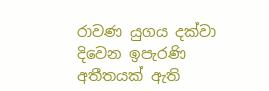රාවණ යුගය දක්වා දිවෙන ඉපැරණි අතීතයක් ඇති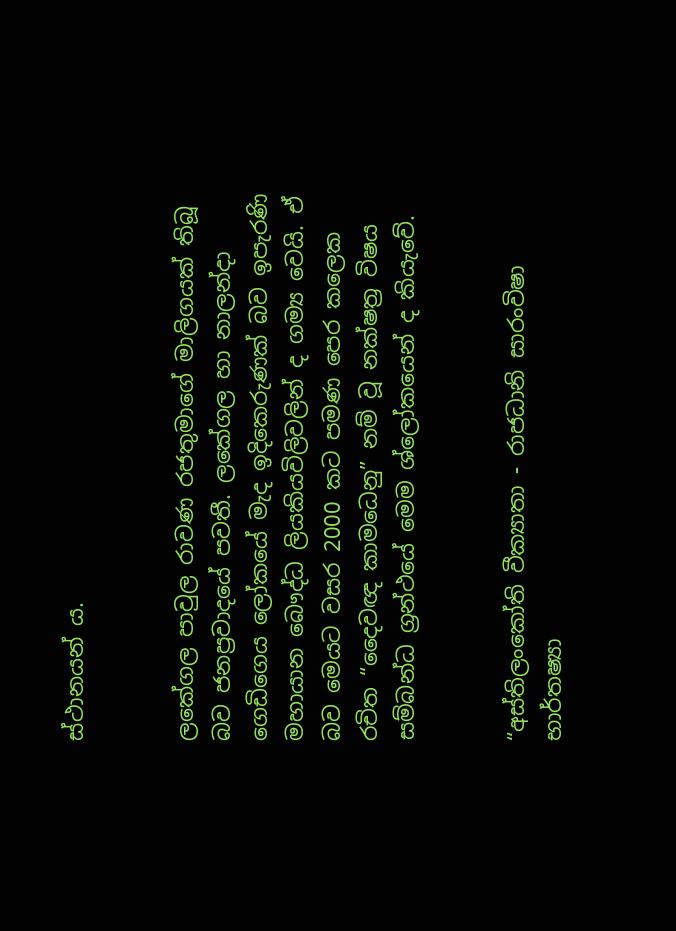ස්ථානයන් ය.


ලකේගල පාවුල රාවණ රජතුමාගේ මාලිගයක් තිබූ බව ජනප්‍රවාදයේ පවතී. ලකේගල හා නාලන්දා ගෙඩිගෙය ලෝකයේ මැද ඉදිකෙරුණක් බව ඉපැරණි මහායාන බෞද්ධ ලියකියවිලිවලින් ද ගම්‍ය වෙයි. ඒ බව මෙයට වසර 2000 කට පමණ පෙර කලෙක රචිත “දෛවඥ කාමධෙනු” නම් වූ නක්ෂත්‍ර විෂය සම්බන්ධ ග්‍රන්ථයේ මෙම ශ්ලෝකයෙන් ද කියැවේ.


“අස්තිලංකෝති වීක්‍යාතා - රාජධානි සාරංවිෂා
භාර්තෂ්‍යා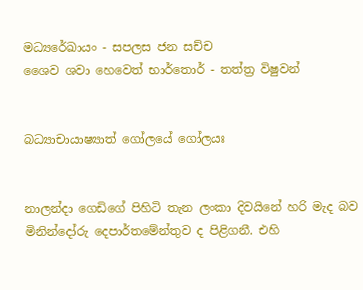මධ්‍යරේඛායං - සපලස ජන සච්ච
ශෛව ශවා හෙවෙත් භාර්තොර් - තත්ත්‍ර විෂුවන්


බධ්‍යාචායාෂ්‍යාත් ගෝලයේ ගෝලයඃ


නාලන්දා ගෙඩිගේ පිහිටි තැන ලංකා දිවයිනේ හරි මැද බව මිනින්දෝරු දෙපාර්තමේන්තුව ද පිළිගනී. එහි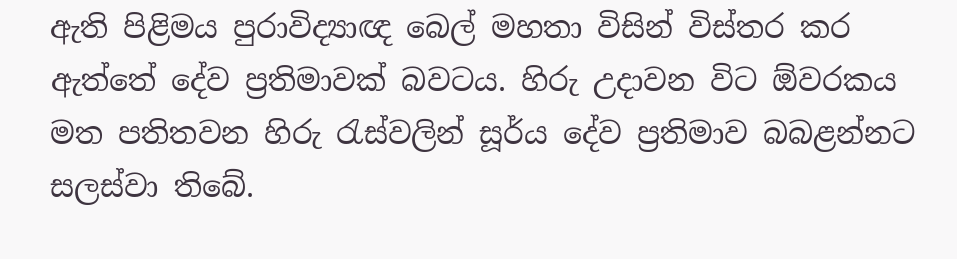ඇති පිළිමය පුරාවිද්‍යාඥ බෙල් මහතා විසින් විස්තර කර ඇත්තේ දේව ප්‍රතිමාවක් බවටය. හිරු උදාවන විට ඕවරකය මත පතිතවන හිරු රැස්වලින් සූර්ය දේව ප්‍රතිමාව බබළන්නට සලස්වා තිබේ.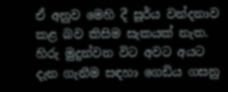ඒ අනුව මෙහි දී සූර්ය වන්දනාව කළ බව කිසිම සැකයක් නැත. හිරු මුදුන්වන විට අවට අයට දැන ගැනීම සඳහා ගෙඩිය ගසනු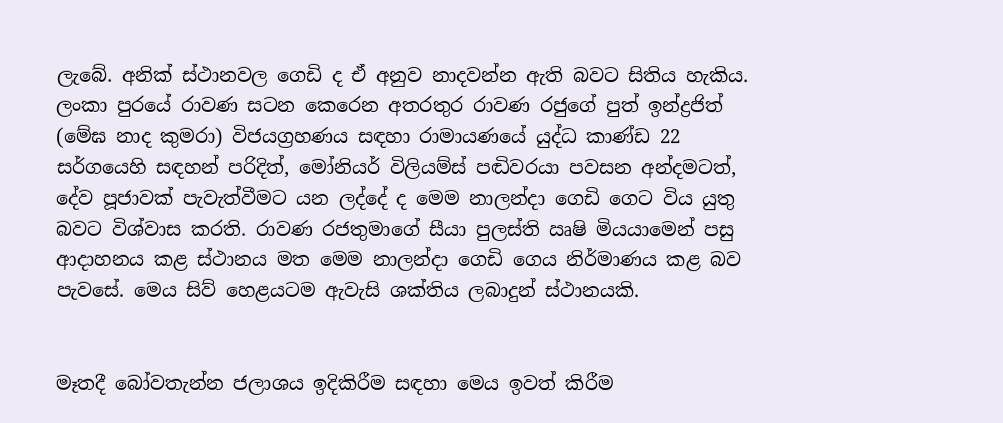ලැබේ. අනික් ස්ථානවල ගෙඩි ද ඒ අනුව නාදවන්න ඇති බවට සිතිය හැකිය. ලංකා පුරයේ රාවණ සටන කෙරෙන අතරතුර රාවණ රජුගේ පුත් ඉන්ද්‍රජිත් (මේඝ නාද කුමරා) විජයග්‍රහණය සඳහා රාමායණයේ යුද්ධ කාණ්ඩ 22 සර්ගයෙහි සඳහන් පරිදිත්, මෝනියර් විලියම්ස් පඬිවරයා පවසන අන්දමටත්, දේව පූජාවක් පැවැත්වීමට යන ලද්දේ ද මෙම නාලන්දා ගෙඩි ගෙට විය යුතු බවට විශ්වාස කරති. රාවණ රජතුමාගේ සීයා පුලස්ති ඍෂි මියයාමෙන් පසු ආදාහනය කළ ස්ථානය මත මෙම නාලන්දා ගෙඩි ගෙය නිර්මාණය කළ බව පැවසේ. මෙය සිව් හෙළයටම ඇවැසි ශක්තිය ලබාදුන් ස්ථානයකි.


මෑතදී බෝවතැන්න ජලාශය ඉදිකිරීම සඳහා මෙය ඉවත් කිරීම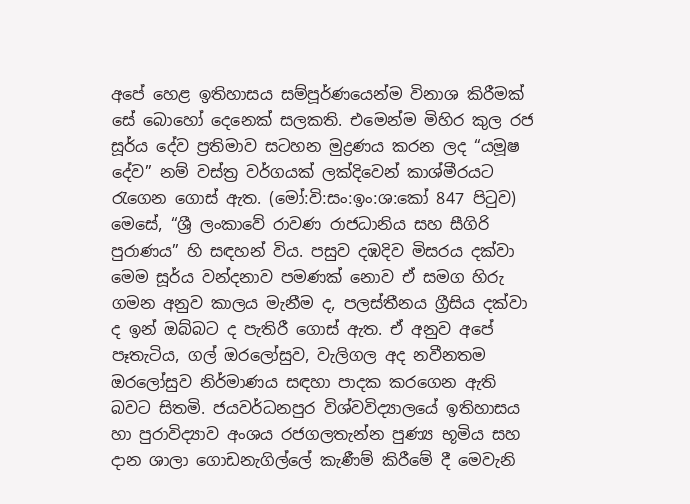අපේ හෙළ ඉතිහාසය සම්පූර්ණයෙන්ම විනාශ කිරීමක් සේ බොහෝ දෙනෙක් සලකති. එමෙන්ම මිහිර කුල රජ සූර්ය දේව ප්‍රතිමාව සටහන මුද්‍රණය කරන ලද “යමූෂ දේව” නම් වස්ත්‍ර වර්ගයක් ලක්දිවෙන් කාශ්මීරයට රැගෙන ගොස් ඇත. (මෝ:වි:සං:ඉං:ශ:කෝ 847 පිටුව) මෙසේ, “ශ්‍රී ලංකාවේ රාවණ රාජධානිය සහ සීගිරි පුරාණය” හි සඳහන් විය. පසුව දඹදිව මිසරය දක්වා මෙම සූර්ය වන්දනාව පමණක් නොව ඒ සමග හිරු ගමන අනුව කාලය මැනීම ද, පලස්තීනය ග්‍රීසිය දක්වා ද ඉන් ඔබ්බට ද පැතිරී ගොස් ඇත. ඒ අනුව අපේ පෑතැටිය, ගල් ඔරලෝසුව, වැලිගල අද නවීනතම ඔරලෝසුව නිර්මාණය සඳහා පාදක කරගෙන ඇති බවට සිතමි. ජයවර්ධනපුර විශ්වවිද්‍යාලයේ ඉතිහාසය හා පුරාවිද්‍යාව අංශය රජගලතැන්න පුණ්‍ය භූමිය සහ දාන ශාලා ගොඩනැගිල්ලේ කැණීම් කිරීමේ දී මෙවැනි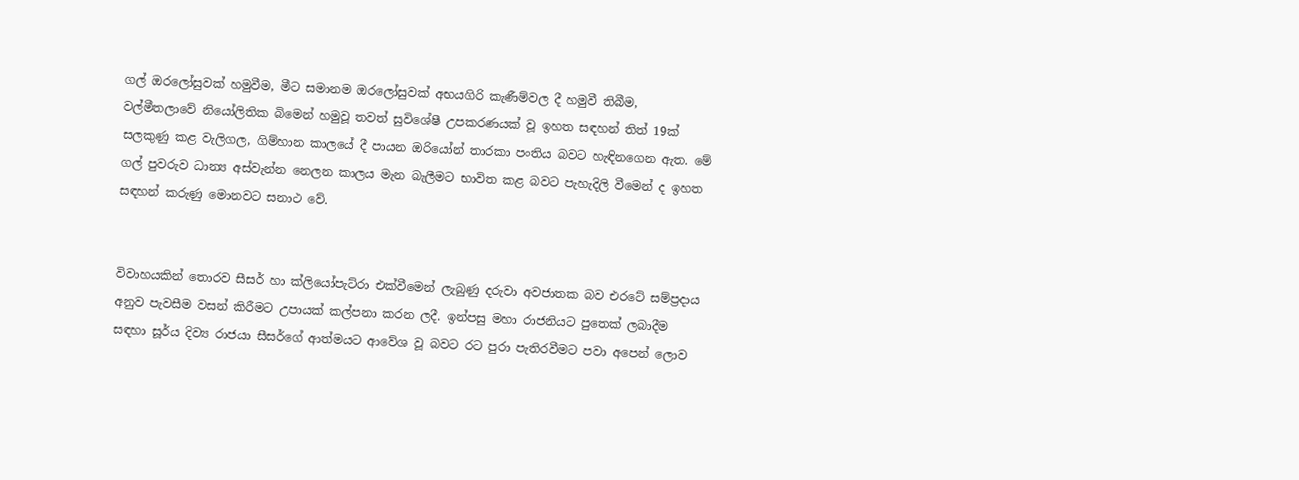ගල් ඔරලෝසුවක් හමුවීම, මීට සමානම ඔරලෝසුවක් අභයගිරි කැණීම්වල දී හමුවී තිබීම, වල්මීතලාවේ නියෝලිතික බිමෙන් හමුවූ තවත් සුවිශේෂී උපකරණයක් වූ ඉහත සඳහන් තිත් 19ක් සලකුණු කළ වැලිගල, ගිම්හාන කාලයේ දී පායන ඔරියෝන් තාරකා පංතිය බවට හැඳිනගෙන ඇත. මේ ගල් පුවරුව ධාන්‍ය අස්වැන්න නෙලන කාලය මැන බැලීමට භාවිත කළ බවට පැහැදිලි වීමෙන් ද ඉහත සඳහන් කරුණු මොනවට සනාථ වේ.


විවාහයකින් තොරව සීසර් හා ක්ලියෝපැට්රා එක්වීමෙන් ලැබුණු දරුවා අවජාතක බව එරටේ සම්ප්‍රදාය අනුව පැවසීම වසන් කිරීමට උපායක් කල්පනා කරන ලදී. ඉන්පසු මහා රාජනියට පුතෙක් ලබාදීම සඳහා සූර්ය දිව්‍ය රාජයා සීසර්ගේ ආත්මයට ආවේශ වූ බවට රට පුරා පැතිරවීමට පවා අපෙන් ලොව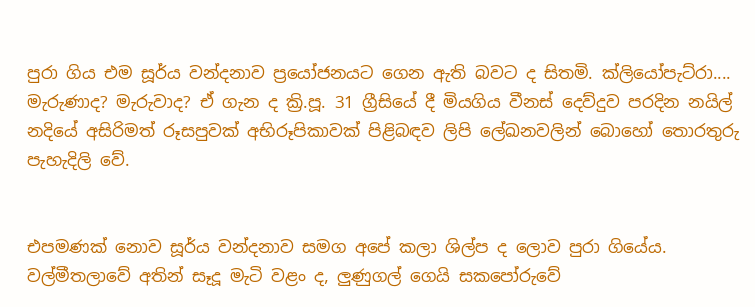පුරා ගිය එම සූර්ය වන්දනාව ප්‍රයෝජනයට ගෙන ඇති බවට ද සිතමි. ක්ලියෝපැට්රා.... මැරුණාද? මැරුවාද? ඒ ගැන ද ක්‍රි.පූ. 31 ග්‍රීසියේ දී මියගිය වීනස් දෙව්දුව පරදින නයිල් නදියේ අසිරිමත් රූසපුවක් අභිරූපිකාවක් පිළිබඳව ලිපි ලේඛනවලින් බොහෝ තොරතුරු පැහැදිලි වේ.


එපමණක් නොව සූර්ය වන්දනාව සමග අපේ කලා ශිල්ප ද ලොව පුරා ගියේය. වල්මීතලාවේ අතින් සෑදූ මැටි වළං ද, ලුණුගල් ගෙයි සකපෝරුවේ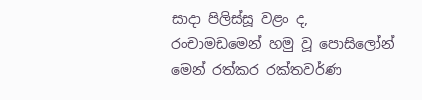සාදා පිලිස්සූ වළං ද, රංචාමඩමෙන් හමු වූ පොසිලෝන් මෙන් රත්කර රක්තවර්ණ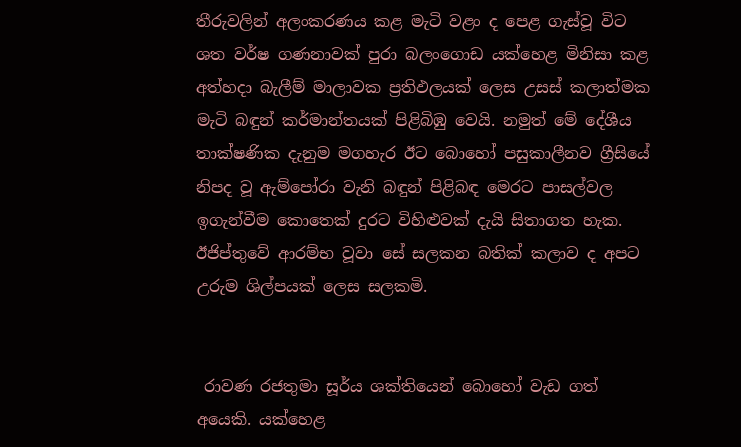තීරුවලින් අලංකරණය කළ මැටි වළං ද පෙළ ගැස්වූ විට ශත වර්ෂ ගණනාවක් පුරා බලංගොඩ යක්හෙළ මිනිසා කළ අත්හදා බැලීම් මාලාවක ප්‍රතිඵලයක් ලෙස උසස් කලාත්මක මැටි බඳුන් කර්මාන්තයක් පිළිබිඹු වෙයි. නමුත් මේ දේශීය තාක්ෂණික දැනුම මගහැර ඊට බොහෝ පසුකාලීනව ග්‍රීසියේ නිපද වූ ඇම්පෝරා වැනි බඳුන් පිළිබඳ මෙරට පාසල්වල ඉගැන්වීම කොතෙක් දුරට විහිළුවක් දැයි සිතාගත හැක. ඊජිප්තුවේ ආරම්භ වූවා සේ සලකන බතික් කලාව ද අපට උරුම ශිල්පයක් ලෙස සලකමි.


 රාවණ රජතුමා සූර්ය ශක්තියෙන් බොහෝ වැඩ ගත් අයෙකි. යක්හෙළ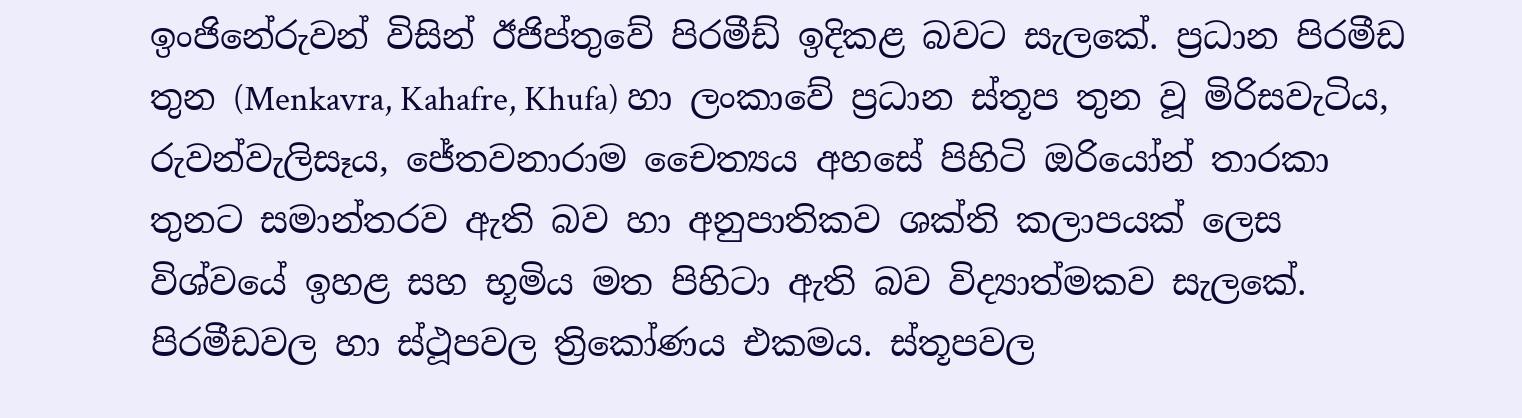ඉංජිනේරුවන් විසින් ඊජිප්තුවේ පිරමීඩ් ඉදිකළ බවට සැලකේ. ප්‍රධාන පිරමීඩ තුන (Menkavra, Kahafre, Khufa) හා ලංකාවේ ප්‍රධාන ස්තූප තුන වූ මිරිසවැටිය, රුවන්වැලිසෑය, ජේතවනාරාම චෛත්‍යය අහසේ පිහිටි ඔරියෝන් තාරකා තුනට සමාන්තරව ඇති බව හා අනුපාතිකව ශක්ති කලාපයක් ලෙස විශ්වයේ ඉහළ සහ භූමිය මත පිහිටා ඇති බව විද්‍යාත්මකව සැලකේ. පිරමීඩවල හා ස්ථූපවල ත්‍රිකෝණය එකමය. ස්තූපවල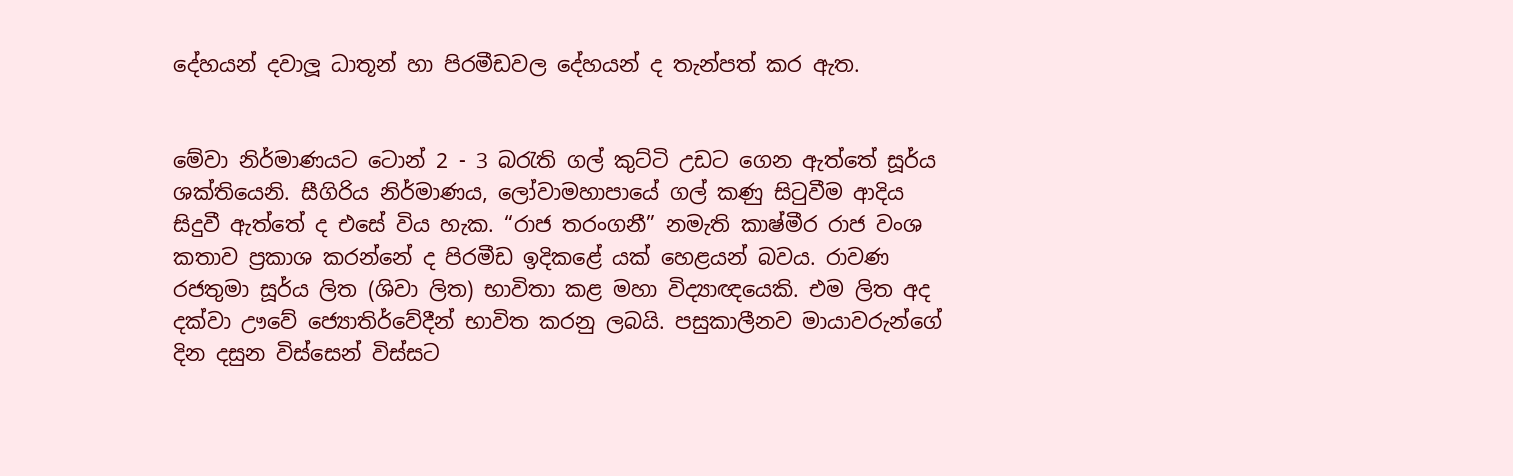දේහයන් දවාලූ ධාතූන් හා පිරමීඩවල දේහයන් ද තැන්පත් කර ඇත.


මේවා නිර්මාණයට ටොන් 2 - 3 බරැති ගල් කුට්ටි උඩට ගෙන ඇත්තේ සූර්ය ශක්තියෙනි. සීගිරිය නිර්මාණය, ලෝවාමහාපායේ ගල් කණු සිටුවීම ආදිය සිදුවී ඇත්තේ ද එසේ විය හැක. “රාජ තරංගනී” නමැති කාෂ්මීර රාජ වංශ කතාව ප්‍රකාශ කරන්නේ ද පිරමීඩ ඉදිකළේ යක් හෙළයන් බවය. රාවණ රජතුමා සූර්ය ලිත (ශිවා ලිත) භාවිතා කළ මහා විද්‍යාඥයෙකි. එම ලිත අද දක්වා ඌවේ ජ්‍යොතිර්වේදීන් භාවිත කරනු ලබයි. පසුකාලීනව මායාවරුන්ගේ දින දසුන විස්සෙන් විස්සට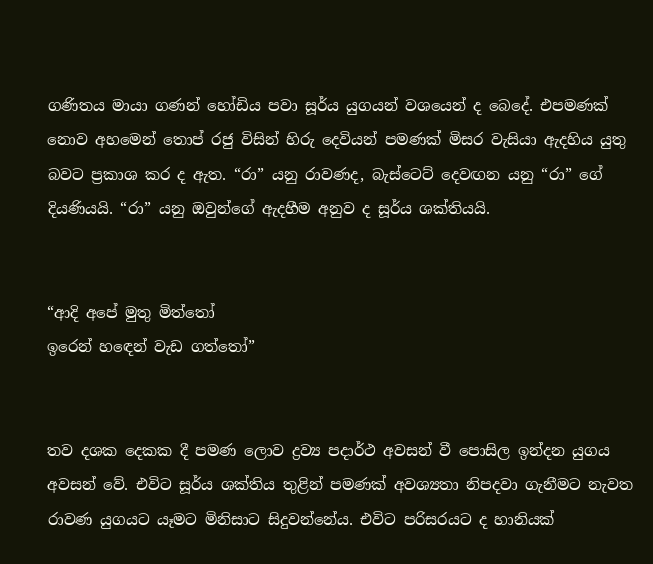ගණිතය මායා ගණන් හෝඩිය පවා සූර්ය යුගයන් වශයෙන් ද බෙදේ. එපමණක් නොව අහමෙන් තොප් රජු විසින් හිරු දෙවියන් පමණක් මිසර වැසියා ඇදහිය යුතු බවට ප්‍රකාශ කර ද ඇත. “රා” යනු රාවණද, බැස්ටෙට් දෙවඟන යනු “රා” ගේ දියණියයි. “රා” යනු ඔවුන්ගේ ඇදහීම අනුව ද සූර්ය ශක්තියයි.


“ආදි අපේ මුතු මිත්තෝ
ඉරෙන් හඳෙන් වැඩ ගත්තෝ”


තව දශක දෙකක දී පමණ ලොව ද්‍රව්‍ය පදාර්ථ අවසන් වී පොසිල ඉන්දන යුගය අවසන් වේ. එවිට සූර්ය ශක්තිය තුළින් පමණක් අවශ්‍යතා නිපදවා ගැනීමට නැවත රාවණ යුගයට යෑමට මිනිසාට සිදුවන්නේය. එවිට පරිසරයට ද හානියක්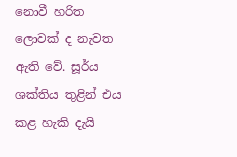නොවී හරිත ලොවක් ද නැවත ඇති වේ. සූර්ය ශක්තිය තුළින් එය කළ හැකි දැයි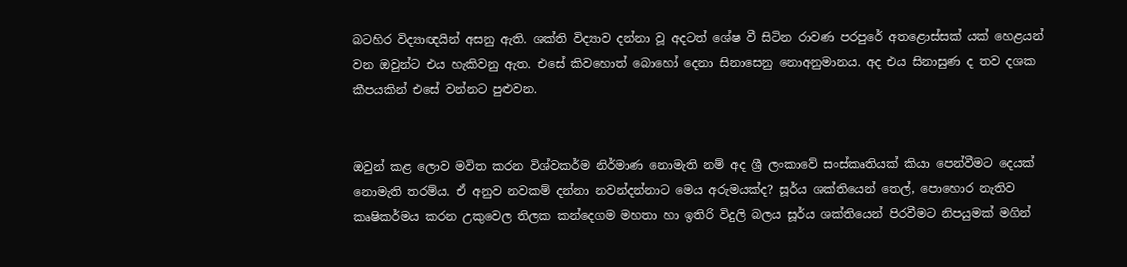බටහිර විද්‍යාඥයින් අසනු ඇති. ශක්ති විද්‍යාව දන්නා වූ අදටත් ශේෂ වී සිටින රාවණ පරපුරේ අතළොස්සක් යක් හෙළයන් වන ඔවුන්ට එය හැකිවනු ඇත. එසේ කිවහොත් බොහෝ දෙනා සිනාසෙනු නොඅනුමානය. අද එය සිනාසුණ ද තව දශක කීපයකින් එසේ වන්නට පුළුවන.


ඔවුන් කළ ලොව මවිත කරන විශ්වකර්ම නිර්මාණ නොමැති නම් අද ශ්‍රී ලංකාවේ සංස්කෘතියක් කියා පෙන්වීමට දෙයක් නොමැති තරම්ය. ඒ අනුව නවකම් දන්නා නවන්දන්නාට මෙය අරුමයක්ද? සූර්ය ශක්තියෙන් තෙල්, පොහොර නැතිව කෘෂිකර්මය කරන උකුවෙල තිලක කන්දෙගම මහතා හා ඉතිරි විදුලි බලය සූර්ය ශක්තියෙන් පිරවීමට නිපයුමක් මගින්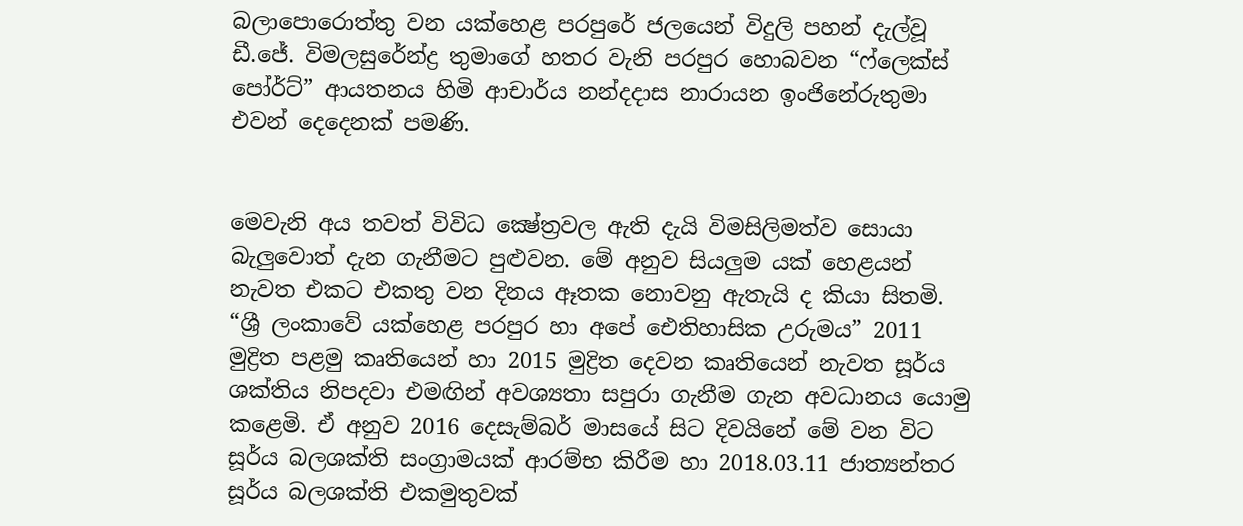බලාපොරොත්තු වන යක්හෙළ පරපුරේ ජලයෙන් විදුලි පහන් දැල්වූ ඩී.ජේ. විමලසුරේන්ද්‍ර තුමාගේ හතර වැනි පරපුර හොබවන “ෆ්ලෙක්ස් පෝර්ට්” ආයතනය හිමි ආචාර්ය නන්දදාස නාරායන ඉංජිනේරුතුමා එවන් දෙදෙනක් පමණි.


මෙවැනි අය තවත් විවිධ ක්‍ෂේත්‍රවල ඇති දැයි විමසිලිමත්ව සොයා බැලුවොත් දැන ගැනීමට පුළුවන. මේ අනුව සියලුම යක් හෙළයන් නැවත එකට එකතු වන දිනය ඈතක නොවනු ඇතැයි ද කියා සිතමි. “ශ්‍රී ලංකාවේ යක්හෙළ පරපුර හා අපේ ඓතිහාසික උරුමය” 2011 මුද්‍රිත පළමු කෘතියෙන් හා 2015 මුද්‍රිත දෙවන කෘතියෙන් නැවත සූර්ය ශක්තිය නිපදවා එමඟින් අවශ්‍යතා සපුරා ගැනීම ගැන අවධානය යොමු කළෙමි. ඒ අනුව 2016 දෙසැම්බර් මාසයේ සිට දිවයිනේ මේ වන විට සූර්ය බලශක්ති සංග්‍රාමයක් ආරම්භ කිරීම හා 2018.03.11 ජාත්‍යන්තර සූර්ය බලශක්ති එකමුතුවක්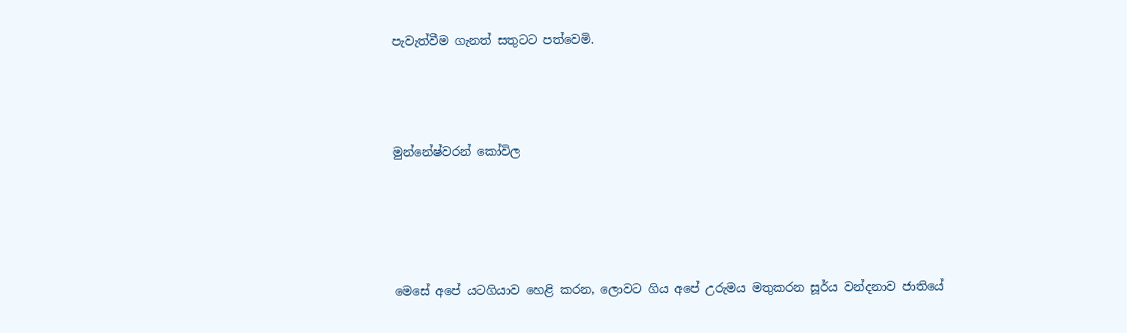පැවැත්වීම ගැනත් සතුටට පත්වෙමි.



මුන්නේෂ්වරන් කෝවිල




මෙසේ අපේ යටගියාව හෙළි කරන, ලොවට ගිය අපේ උරුමය මතුකරන සූර්ය වන්දනාව ජාතියේ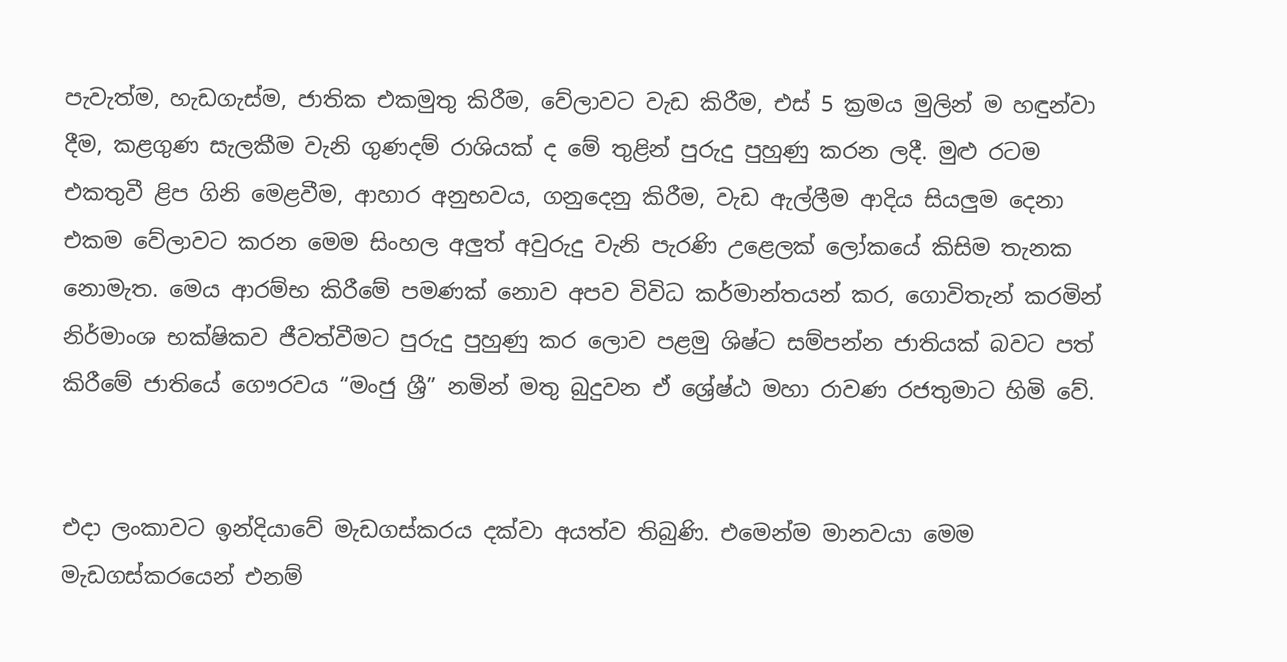පැවැත්ම, හැඩගැස්ම, ජාතික එකමුතු කිරීම, වේලාවට වැඩ කිරීම, එස් 5 ක්‍රමය මුලින් ම හඳුන්වා දීම, කළගුණ සැලකීම වැනි ගුණදම් රාශියක් ද මේ තුළින් පුරුදු පුහුණු කරන ලදී. මුළු රටම එකතුවී ළිප ගිනි මෙළවීම, ආහාර අනුභවය, ගනුදෙනු කිරීම, වැඩ ඇල්ලීම ආදිය සියලුම දෙනා එකම වේලාවට කරන මෙම සිංහල අලුත් අවුරුදු වැනි පැරණි උළෙලක් ලෝකයේ කිසිම තැනක නොමැත. මෙය ආරම්භ කිරීමේ පමණක් නොව අපව විවිධ කර්මාන්තයන් කර, ගොවිතැන් කරමින් නිර්මාංශ භක්ෂිකව ජීවත්වීමට පුරුදු පුහුණු කර ලොව පළමු ශිෂ්ට සම්පන්න ජාතියක් බවට පත් කිරීමේ ජාතියේ ගෞරවය “මංජු ශ්‍රී” නමින් මතු බුදුවන ඒ ශ්‍රේෂ්ඨ මහා රාවණ රජතුමාට හිමි වේ.


එදා ලංකාවට ඉන්දියාවේ මැඩගස්කරය දක්වා අයත්ව තිබුණි. එමෙන්ම මානවයා මෙම මැඩගස්කරයෙන් එනම්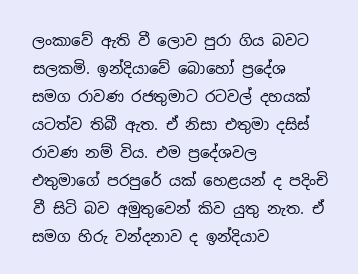ලංකාවේ ඇති වී ලොව පුරා ගිය බවට සලකමි. ඉන්දියාවේ බොහෝ ප්‍රදේශ සමග රාවණ රජතුමාට රටවල් දහයක් යටත්ව තිබී ඇත. ඒ නිසා එතුමා දසිස් රාවණ නම් විය. එම ප්‍රදේශවල එතුමාගේ පරපුරේ යක් හෙළයන් ද පදිංචි වී සිටි බව අමුතුවෙන් කිව යුතු නැත. ඒ සමග හිරු වන්දනාව ද ඉන්දියාව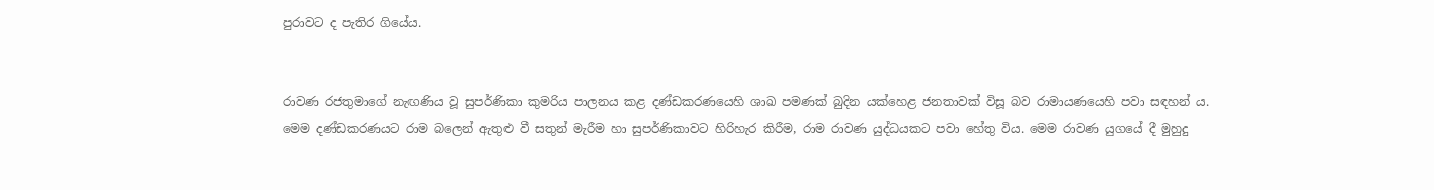පුරාවට ද පැතිර ගියේය.


රාවණ රජතුමාගේ නැඟණිය වූ සුපර්ණිකා කුමරිය පාලනය කළ දණ්ඩකරණයෙහි ශාඛ පමණක් බුදින යක්හෙළ ජනතාවක් විසූ බව රාමායණයෙහි පවා සඳහන් ය. මෙම දණ්ඩකරණයට රාම බලෙන් ඇතුළු වී සතුන් මැරීම හා සුපර්ණිකාවට හිරිහැර කිරීම, රාම රාවණ යුද්ධයකට පවා හේතු විය. මෙම රාවණ යුගයේ දී මුහුදු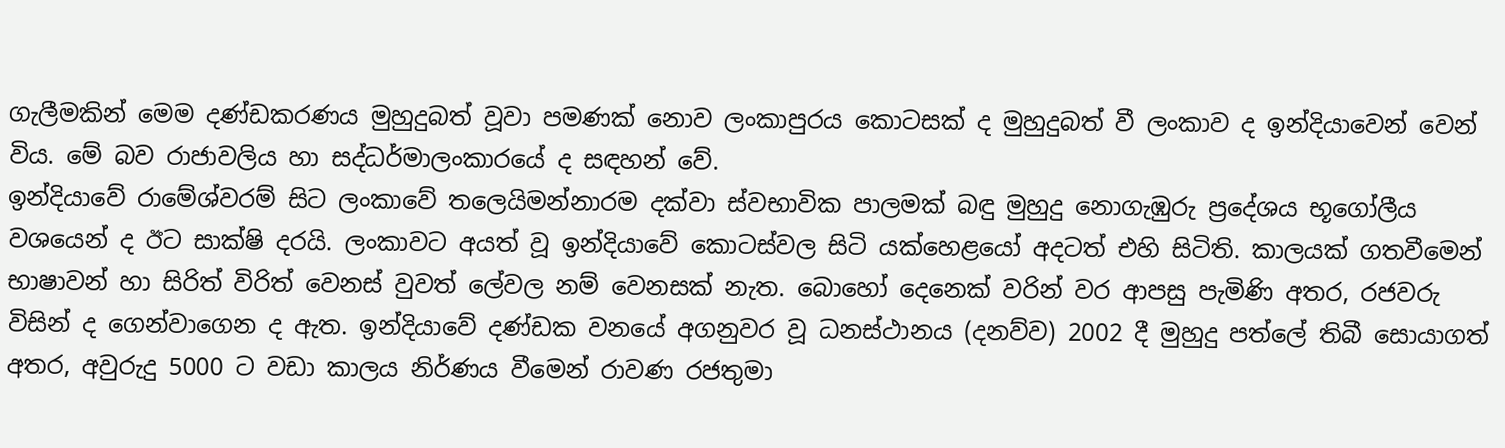ගැලීමකින් මෙම දණ්ඩකරණය මුහුදුබත් වූවා පමණක් නොව ලංකාපුරය කොටසක් ද මුහුදුබත් වී ලංකාව ද ඉන්දියාවෙන් වෙන් විය. මේ බව රාජාවලිය හා සද්ධර්මාලංකාරයේ ද සඳහන් වේ.
ඉන්දියාවේ රාමේශ්වරම් සිට ලංකාවේ තලෙයිමන්නාරම දක්වා ස්වභාවික පාලමක් බඳු මුහුදු නොගැඹුරු ප්‍රදේශය භූගෝලීය වශයෙන් ද ඊට සාක්ෂි දරයි. ලංකාවට අයත් වූ ඉන්දියාවේ කොටස්වල සිටි යක්හෙළයෝ අදටත් එහි සිටිති. කාලයක් ගතවීමෙන් භාෂාවන් හා සිරිත් විරිත් වෙනස් වුවත් ලේවල නම් වෙනසක් නැත. බොහෝ දෙනෙක් වරින් වර ආපසු පැමිණි අතර, රජවරු විසින් ද ගෙන්වාගෙන ද ඇත. ඉන්දියාවේ දණ්ඩක වනයේ අගනුවර වූ ධනස්ථානය (දනව්ව) 2002 දී මුහුදු පත්ලේ තිබී සොයාගත් අතර, අවුරුදු 5000 ට වඩා කාලය නිර්ණය වීමෙන් රාවණ රජතුමා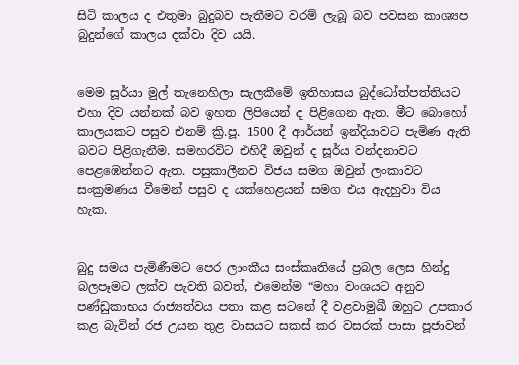සිටි කාලය ද එතුමා බුදුබව පැතීමට වරම් ලැබූ බව පවසන කාශ්‍යප බුදුන්ගේ කාලය දක්වා දිව යයි.


මෙම සූර්යා මුල් තැනෙහිලා සැලකීමේ ඉතිහාසය බුද්ධෝත්පත්තියට එහා දිව යන්නක් බව ඉහත ලිපියෙන් ද පිළිගෙන ඇත. මීට බොහෝ කාලයකට පසුව එනම් ක්‍රි.පූ. 1500 දී ආර්යන් ඉන්දියාවට පැමිණ ඇති බවට පිළිගැනීම. සමහරවිට එහිදී ඔවුන් ද සූර්ය වන්දනාවට පෙළඹෙන්නට ඇත. පසුකාලීනව විජය සමග ඔවුන් ලංකාවට සංක්‍රමණය වීමෙන් පසුව ද යක්හෙළයන් සමග එය ඇදහුවා විය හැක.


බුදු සමය පැමිණීමට පෙර ලාංකීය සංස්කෘතියේ ප්‍රබල ලෙස හින්දු බලපෑමට ලක්ව පැවති බවත්, එමෙන්ම “මහා වංශයට අනුව පණ්ඩුකාභය රාජ්‍යත්වය පතා කළ සටනේ දී වළවාමුඛී ඔහුට උපකාර කළ බැවින් රජ උයන තුළ වාසයට සකස් කර වසරක් පාසා පූජාවන්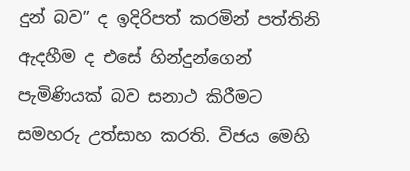දුන් බව” ද ඉදිරිපත් කරමින් පත්තිනි ඇදහීම ද එසේ හින්දුන්ගෙන් පැමිණියක් බව සනාථ කිරීමට සමහරු උත්සාහ කරති. විජය මෙහි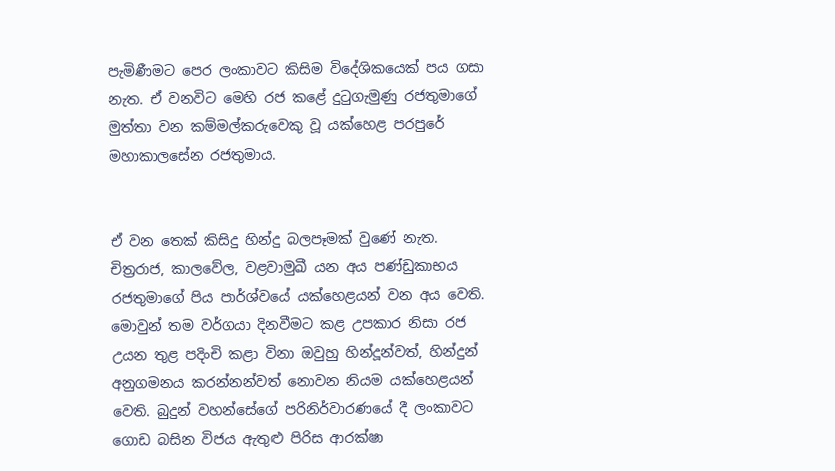පැමිණීමට පෙර ලංකාවට කිසිම විදේශිකයෙක් පය ගසා නැත. ඒ වනවිට මෙහි රජ කළේ දුටුගැමුණු රජතුමාගේ මුත්තා වන කම්මල්කරුවෙකු වූ යක්හෙළ පරපුරේ මහාකාලසේන රජතුමාය.


ඒ වන තෙක් කිසිදු හින්දු බලපෑමක් වුණේ නැත. චිත්‍රරාජ, කාලවේල, වළවාමුඛී යන අය පණ්ඩුකාභය රජතුමාගේ පිය පාර්ශ්වයේ යක්හෙළයන් වන අය වෙති. මොවුන් තම වර්ගයා දිනවීමට කළ උපකාර නිසා රජ උයන තුළ පදිංචි කළා විනා ඔවුහු හින්දූන්වත්, හින්දුන් අනුගමනය කරන්නන්වත් නොවන නියම යක්හෙළයන් වෙති. බුදුන් වහන්සේගේ පරිනිර්වාරණයේ දී ලංකාවට ගොඩ බසින විජය ඇතුළු පිරිස ආරක්ෂා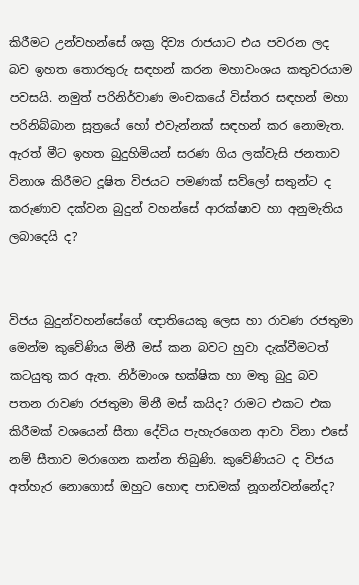කිරීමට උන්වහන්සේ ශක්‍ර දිව්‍ය රාජයාට එය පවරන ලද බව ඉහත තොරතුරු සඳහන් කරන මහාවංශය කතුවරයාම පවසයි. නමුත් පරිනිර්වාණ මංචකයේ විස්තර සඳහන් මහා පරිනිබ්බාන සූත්‍රයේ හෝ එවැන්නක් සඳහන් කර නොමැත. ඇරත් මීට ඉහත බුදුහිමියන් සරණ ගිය ලක්වැසි ජනතාව විනාශ කිරීමට දූෂිත විජයට පමණක් සව්ලෝ සතුන්ට ද කරුණාව දක්වන බුදුන් වහන්සේ ආරක්ෂාව හා අනුමැතිය ලබාදෙයි ද?


විජය බුදුන්වහන්සේගේ ඥාතියෙකු ලෙස හා රාවණ රජතුමා මෙන්ම කුවේණිය මිනී මස් කන බවට හුවා දැක්වීමටත් කටයුතු කර ඇත. නිර්මාංශ භක්ෂික හා මතු බුදු බව පතන රාවණ රජතුමා මිනී මස් කයිද? රාමට එකට එක කිරීමක් වශයෙන් සීතා දේවිය පැහැරගෙන ආවා විනා එසේ නම් සීතාව මරාගෙන කන්න තිබුණි. කුවේණියට ද විජය අත්හැර නොගොස් ඔහුට හොඳ පාඩමක් නූගන්වන්නේද?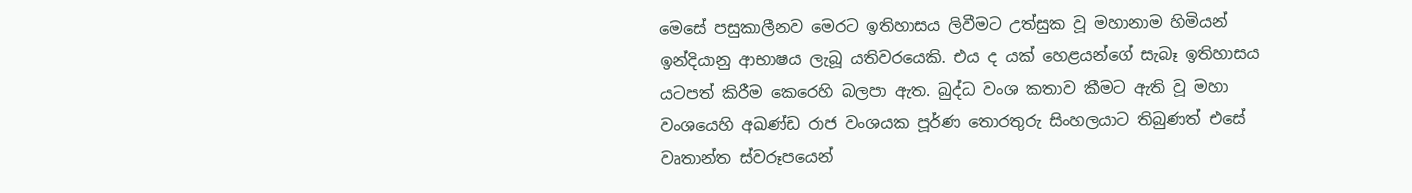මෙසේ පසුකාලීනව මෙරට ඉතිහාසය ලිවීමට උත්සුක වූ මහානාම හිමියන් ඉන්දියානු ආභාෂය ලැබූ යතිවරයෙකි. එය ද යක් හෙළයන්ගේ සැබෑ ඉතිහාසය යටපත් කිරීම කෙරෙහි බලපා ඇත. බුද්ධ වංශ කතාව කීමට ඇති වූ මහා වංශයෙහි අඛණ්ඩ රාජ වංශයක පූර්ණ තොරතුරු සිංහලයාට තිබුණත් එසේ වෘතාන්ත ස්වරූපයෙන්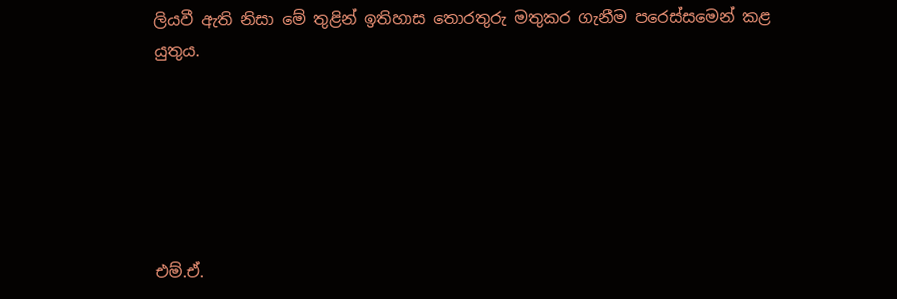ලියවී ඇති නිසා මේ තුළින් ඉතිහාස තොරතුරු මතුකර ගැනීම පරෙස්සමෙන් කළ යුතුය.






එම්.ඒ.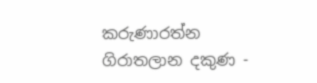කරුණාරත්න
ගිරාතලාන දකුණ -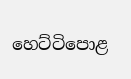හෙට්ටිපොළ